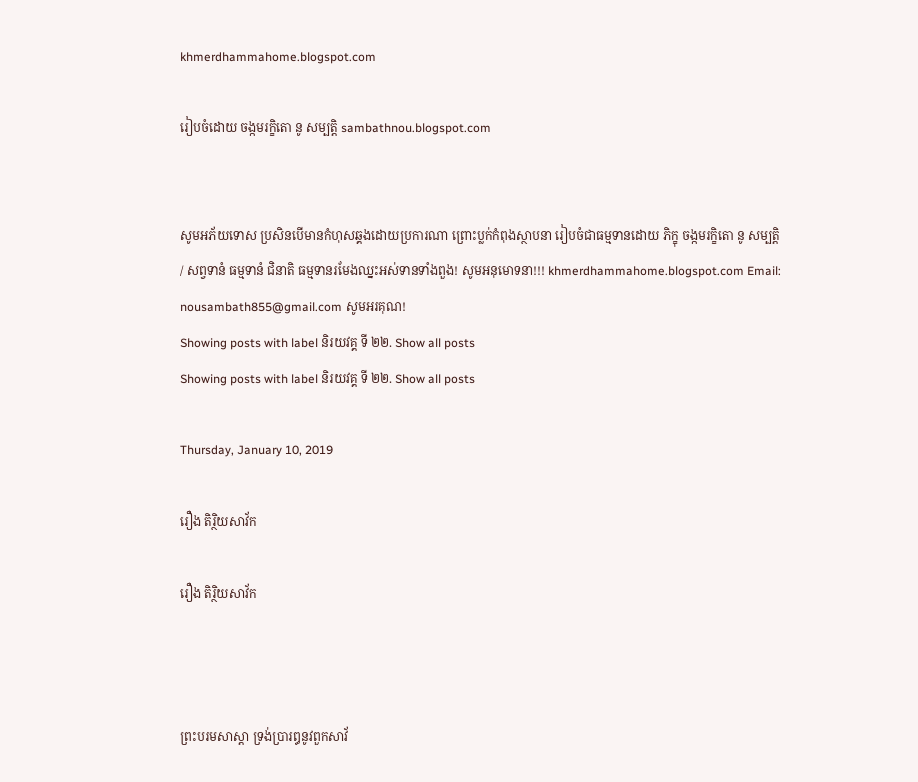khmerdhammahome.blogspot.com

រៀបចំដោយ ចង្កមរក្ខិតោ នូ សម្បត្តិ sambathnou.blogspot.com


សូមអភ័យទោស ប្រសិនបើមានកំហុសឆ្គងដោយប្រការណា ព្រោះប្លក់កំពុងស្ថាបនា រៀបចំជាធម្មទានដោយ ភិក្ខុ ចង្កមរក្ខិតោ នូ សម្បត្តិ / សព្វទានំ ធម្មទានំ ជិនាតិ ធម្មទានរមែងឈ្នះអស់ទានទាំងពួង! សូមអនុមោទនា!!! khmerdhammahome.blogspot.com Email: nousambath855@gmail.com សូមអរគុណ!
Showing posts with label និរយវគ្គ ទី ២២. Show all posts
Showing posts with label និរយវគ្គ ទី ២២. Show all posts

Thursday, January 10, 2019

រឿង តិរ្ថិយសាវ័ក

រឿង តិរ្ថិយសាវ័ក



ព្រះបរមសាស្តា ទ្រង់ប្រារឰនូវពួកសាវ័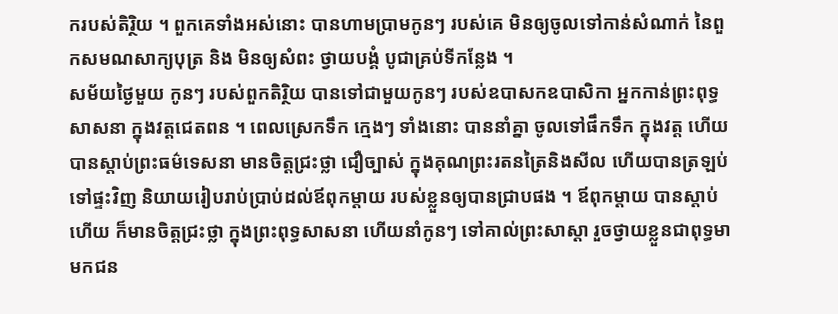ករបស់តិរ្ថិយ ។ ពួកគេទាំងអស់នោះ បានហាមប្រាមកូនៗ របស់គេ មិនឲ្យចូលទៅកាន់សំណាក់ នៃពួកសមណសាក្យបុត្រ និង មិនឲ្យសំពះ ថ្វាយបង្គំ បូជាគ្រប់ទីកន្លែង ។
សម័យថ្ងៃមួយ កូនៗ របស់ពួកតិរ្ថិយ បានទៅជាមួយកូនៗ របស់ឧបាសកឧបាសិកា ឣ្នកកាន់ព្រះពុទ្ធសាសនា ក្នុងវត្តជេតពន ។ ពេលស្រេកទឹក ក្មេងៗ ទាំងនោះ បាននាំគ្នា ចូលទៅផឹកទឹក ក្នុងវត្ត ហើយបានស្តាប់ព្រះធម៌ទេសនា មានចិត្តជ្រះថ្លា ជឿច្បាស់ ក្នុងគុណព្រះរតនត្រៃនិងសីល ហើយបានត្រឡប់ទៅផ្ទះវិញ និយាយរៀបរាប់ប្រាប់ដល់ឪពុកម្តាយ របស់ខ្លួនឲ្យបានជ្រាបផង ។ ឪពុកម្តាយ បានស្តាប់ហើយ ក៏មានចិត្តជ្រះថ្លា ក្នុងព្រះពុទ្ធសាសនា ហើយនាំកូនៗ ទៅគាល់ព្រះសាស្តា រួចថ្វាយខ្លួនជាពុទ្ធមាមកជន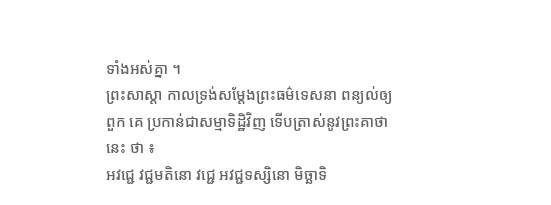ទាំងអស់គ្នា ។
ព្រះសាស្តា កាលទ្រង់សម្តែងព្រះធម៌ទេសនា ពន្យល់ឲ្យពួក គេ ប្រកាន់ជាសម្មាទិដ្ឋិវិញ ទើបត្រាស់នូវព្រះគាថានេះ ថា ៖
ឣវជ្ជេ វជ្ជមតិនោ វជ្ជេ ឣវជ្ជទស្សិនោ មិច្ឆាទិ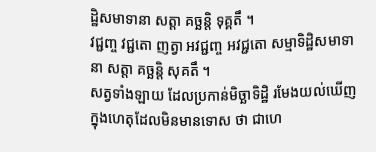ដ្ឋិសមាទានា សត្តា គច្ឆន្តិ ទុគ្គតឹ ។
វជ្ជញ្ច វជ្ជតោ ញត្វា ឣវជ្ជញ្ច ឣវជ្ជតោ សម្មាទិដ្ឋិសមាទានា សត្តា គច្ឆន្តិ សុគតឹ ។
សត្វទាំងឡាយ ដែលប្រកាន់មិច្ឆាទិដ្ឋិ រមែងយល់ឃើញ ក្នុងហេតុដែលមិនមានទោស ថា ជាហេ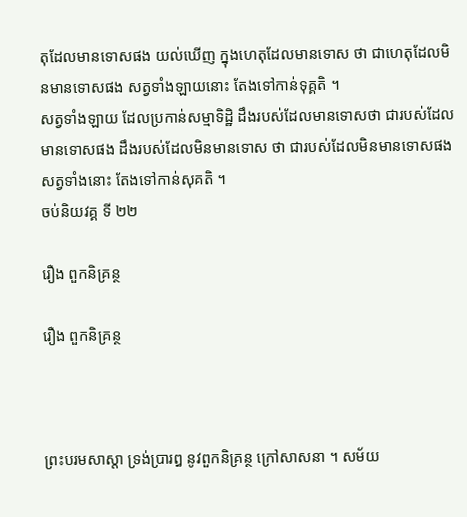តុដែលមានទោសផង យល់ឃើញ ក្នុងហេតុដែលមានទោស ថា ជាហេតុដែលមិនមានទោសផង សត្វទាំងឡាយនោះ តែងទៅកាន់ទុគ្គតិ ។
សត្វទាំងឡាយ ដែលប្រកាន់សម្មាទិដ្ឋិ ដឹងរបស់ដែលមានទោសថា ជារបស់ដែលមានទោសផង ដឹងរបស់ដែលមិនមានទោស ថា ជារបស់ដែលមិនមានទោសផង សត្វទាំងនោះ តែងទៅកាន់សុគតិ ។
ចប់និយវគ្គ ទី ២២

រឿង ពួកនិគ្រន្ថ

រឿង ពួកនិគ្រន្ថ



ព្រះបរមសាស្តា ទ្រង់ប្រារឰ នូវពួកនិគ្រន្ថ ក្រៅសាសនា ។ សម័យ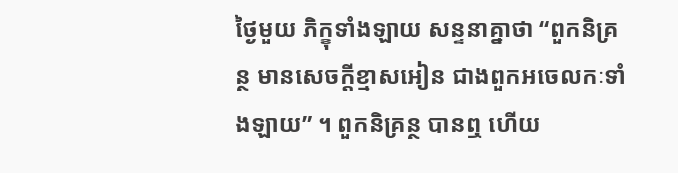ថ្ងៃមួយ ភិក្ខុទាំងឡាយ សន្ទនាគ្នាថា “ពួកនិគ្រន្ថ មានសេចក្តីខ្មាសឣៀន ជាងពួកឣចេលកៈទាំងឡាយ” ។ ពួកនិគ្រន្ថ បានឮ ហើយ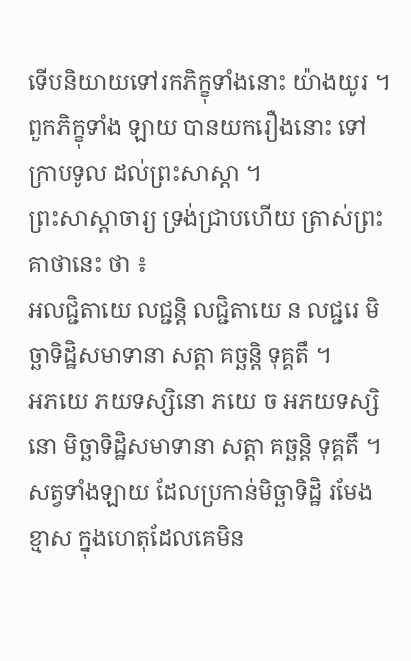ទើបនិយាយទៅរកភិក្ខុទាំងនោះ យ៉ាងយូរ ។ ពួកភិក្ខុទាំង ឡាយ បានយករឿងនោះ ទៅក្រាបទូល ដល់ព្រះសាស្តា ។
ព្រះសាស្តាចារ្យ ទ្រង់ជ្រាបហើយ ត្រាស់ព្រះគាថានេះ ថា ៖
ឣលជ្ជិតាយេ លជ្ជន្តិ លជ្ជិតាយេ ន លជ្ជរេ មិច្ឆាទិដ្ឋិសមាទានា សត្តា គច្ឆន្តិ ទុគ្គតឹ ។
ឣភយេ ភយទស្សិនោ ភយេ ច ឣភយទស្សិនោ មិច្ឆាទិដ្ឋិសមាទានា សត្តា គច្ឆន្តិ ទុគ្គតឹ ។
សត្វទាំងឡាយ ដែលប្រកាន់មិច្ឆាទិដ្ឋិ រមែងខ្មាស ក្នុងហេតុដែលគេមិន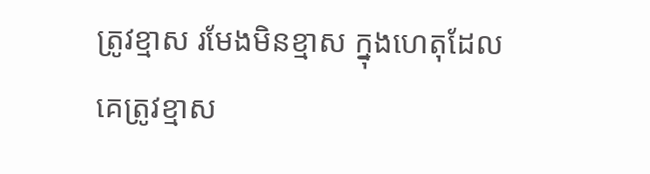ត្រូវខ្មាស រមែងមិនខ្មាស ក្នុងហេតុដែលគេត្រូវខ្មាស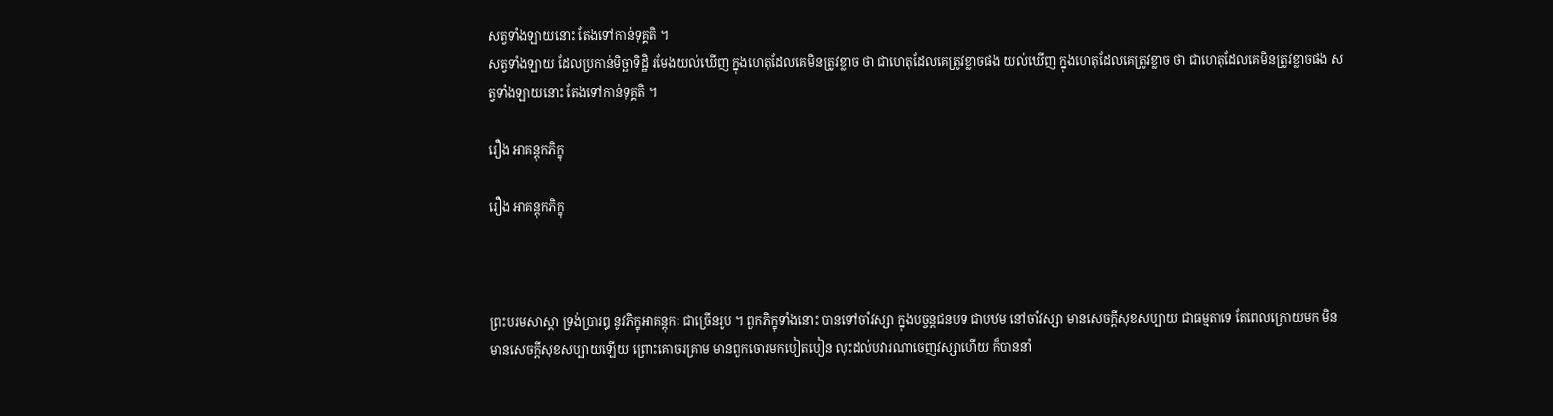សត្វទាំងឡាយនោះ តែងទៅកាន់ទុគ្គតិ ។
សត្វទាំងឡាយ ដែលប្រកាន់មិច្ឆាទិដ្ឋិ រមែងយល់ឃើញ ក្នុងហេតុដែលគេមិនត្រូវខ្លាច ថា ជាហេតុដែលគេត្រូវខ្លាចផង យល់ឃើញ ក្នុងហេតុដែលគេត្រូវខ្លាច ថា ជាហេតុដែលគេមិនត្រូវខ្លាចផង សត្វទាំងឡាយនោះ តែងទៅកាន់ទុគ្គតិ ។

រឿង ឣាគន្តុកភិក្ខុ

រឿង ឣាគន្តុកភិក្ខុ



ព្រះបរមសាស្តា ទ្រង់ប្រារឰ នូវភិក្ខុឣាគន្តុកៈ ជាច្រើនរូប ។ ពួកភិក្ខុទាំងនោះ បានទៅចាំវស្សា ក្នុងបច្ចន្តជនបទ ជាបឋម នៅចាំវស្សា មានសេចក្តីសុខសប្បាយ ជាធម្មតាទេ តែពេលក្រោយមក មិនមានសេចក្តីសុខសប្បាយឡើយ ព្រោះគោចរគ្រាម មានពួកចោរមកបៀតបៀន លុះដល់បវារណាចេញវស្សាហើយ ក៏បាននាំ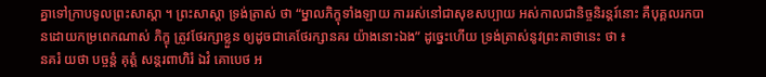គ្នាទៅក្រាបទូលព្រះសាស្តា ។ ព្រះសាស្តា ទ្រង់ត្រាស់ ថា “ម្នាលភិក្ខុទាំងឡាយ ការរស់នៅជាសុខសប្បាយ ឣស់កាលជានិច្ចនិរន្តរ៍នោះ គឺបុគ្គលរកបានដោយកម្រពេកណាស់ ភិក្ខុ ត្រូវថែរក្សាខ្លួន ឲ្យដូចជាគេថែរក្សានគរ យ៉ាងនោះឯង” ដូច្នេះហើយ ទ្រង់ត្រាស់នូវព្រះគាថានេះ ថា ៖
នគរំ យថា បច្ចន្តំ គុត្តំ សន្តរពាហិរំ ឯវំ គោបេថ ឣ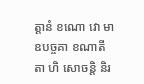ត្តានំ ខណោ វោ មា ឧបច្ចគា ខណាតីតា ហិ សោចន្តិ និរ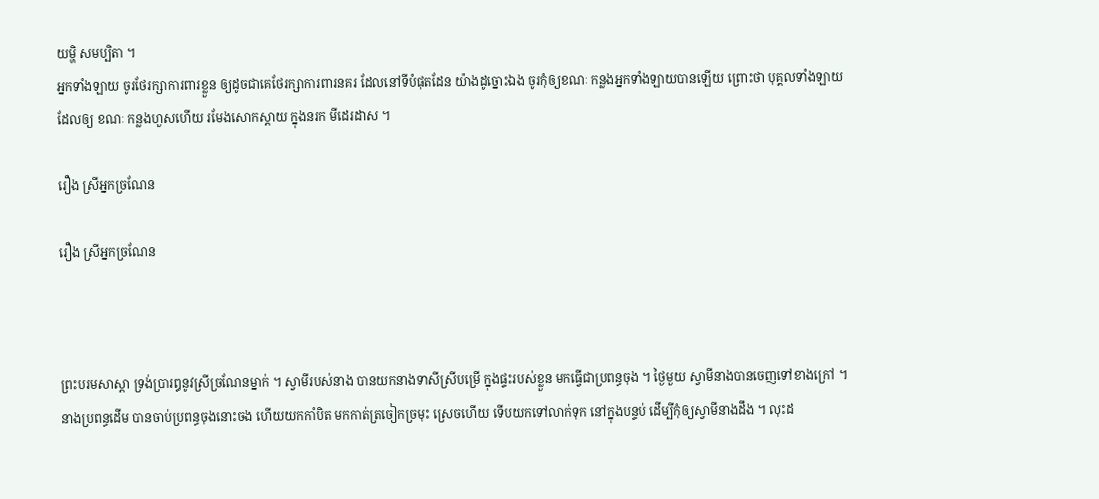យម្ហិ សមប្បិតា ។
ឣ្នកទាំងឡាយ ចូរថែរក្សាការពារខ្លួន ឲ្យដូចជាគេថែរក្សាការពារនគរ ដែលនៅទីបំផុតដែន យ៉ាងដូច្នោះឯង ចូរកុំឲ្យខណៈ កន្លងឣ្នកទាំងឡាយបានឡើយ ព្រោះថា បុគ្គលទាំងឡាយ ដែលឲ្យ ខណៈ កន្លងហួសហើយ រមែងសោកស្តាយ ក្នុងនរក មីដេរដាស ។

រឿង ស្រីឣ្នកច្រណែន

រឿង ស្រីឣ្នកច្រណែន



ព្រះបរមសាស្តា ទ្រង់ប្រារឰនូវស្រីច្រណែនម្នាក់ ។ ស្វាមីរបស់នាង បានយកនាងទាសីស្រីបម្រើ ក្នុងផ្ទះរបស់ខ្លួន មកធ្វើជាប្រពន្ធចុង ។ ថ្ងៃមួយ ស្វាមីនាងបានចេញទៅខាងក្រៅ ។ នាងប្រពន្ធដើម បានចាប់ប្រពន្ធចុងនោះចង ហើយយកកាំបិត មកកាត់ត្រចៀកច្រមុះ ស្រេចហើយ ទើបយកទៅលាក់ទុក នៅក្នុងបន្ទប់ ដើម្បីកុំឲ្យស្វាមីនាងដឹង ។ លុះដ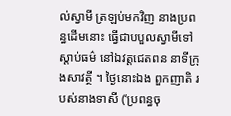ល់ស្វាមី ត្រឡប់មកវិញ នាងប្រពន្ធដើមនោះ ធ្វើជាបបួលស្វាមីទៅស្តាប់ធម៌ នៅឯវត្តជេតពន នាទីក្រុងសាវត្ថី ។ ថ្ងៃនោះឯង ពួកញាតិ របស់នាងទាសី (‘ប្រពន្ធចុ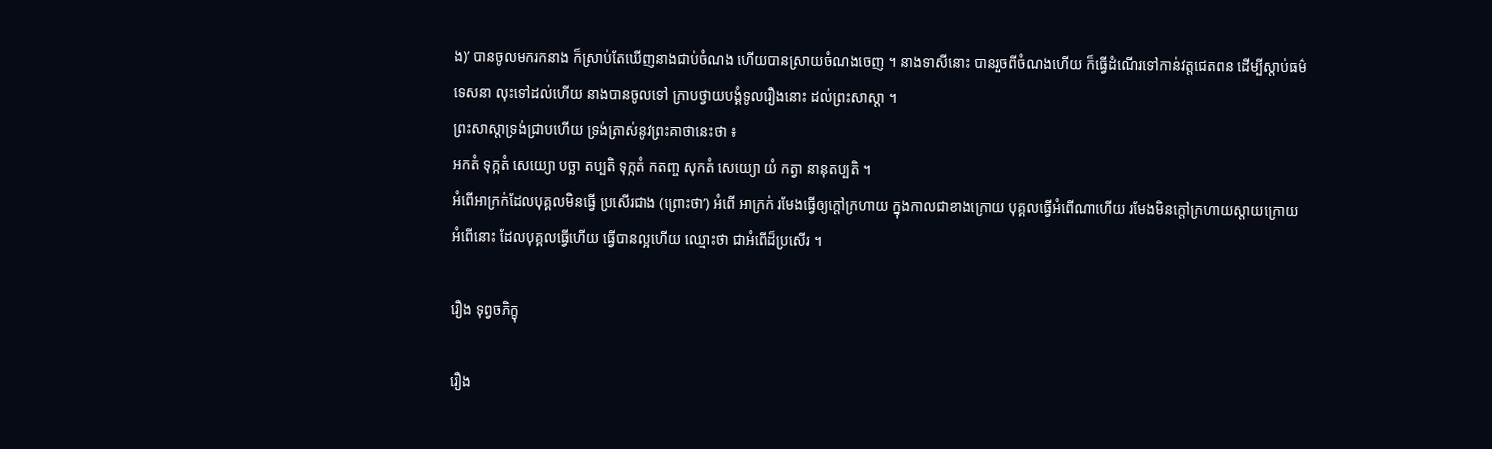ង)’ បានចូលមករកនាង ក៏ស្រាប់តែឃើញនាងជាប់ចំណង ហើយបានស្រាយចំណងចេញ ។ នាងទាសីនោះ បានរួចពីចំណងហើយ ក៏ធ្វើដំណើរទៅកាន់វត្តជេតពន ដើម្បីស្តាប់ធម៌ទេសនា លុះទៅដល់ហើយ នាងបានចូលទៅ ក្រាបថ្វាយបង្គំទូលរឿងនោះ ដល់ព្រះសាស្តា ។
ព្រះសាស្តាទ្រង់ជ្រាបហើយ ទ្រង់ត្រាស់នូវព្រះគាថានេះថា ៖
ឣកតំ ទុក្កតំ សេយ្យោ បច្ឆា តប្បតិ ទុក្កតំ កតញ្ច សុកតំ សេយ្យោ យំ កត្វា នានុតប្បតិ ។
ឣំពើឣាក្រក់ដែលបុគ្គលមិនធ្វើ ប្រសើរជាង (ព្រោះថា’) ឣំពើ ឣាក្រក់ រមែងធ្វើឲ្យក្តៅក្រហាយ ក្នុងកាលជាខាងក្រោយ បុគ្គលធ្វើឣំពើណាហើយ រមែងមិនក្តៅក្រហាយស្តាយក្រោយ ឣំពើនោះ ដែលបុគ្គលធ្វើហើយ ធ្វើបានល្អហើយ ឈ្មោះថា ជាឣំពើដ៏ប្រសើរ ។

រឿង ទុព្វចភិក្ខុ

រឿង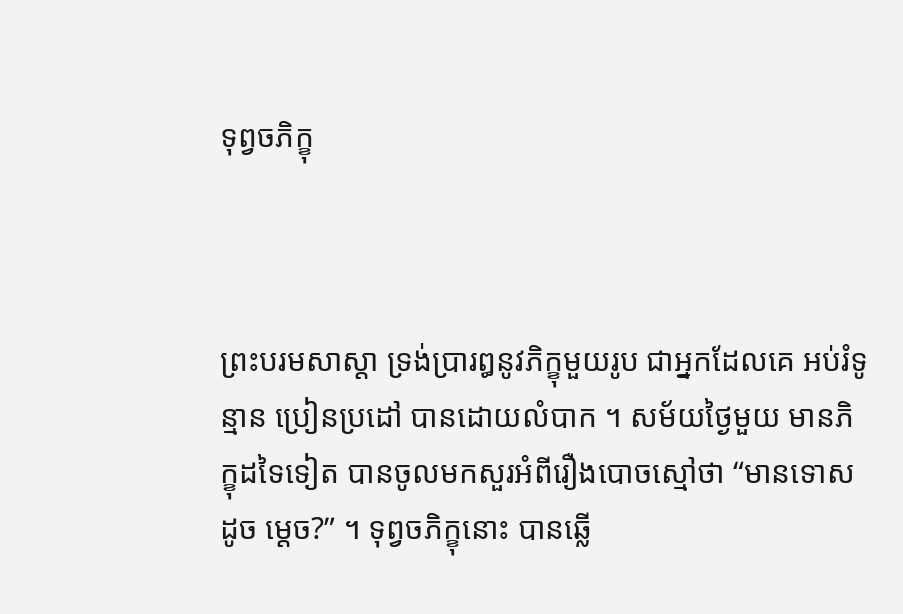ទុព្វចភិក្ខុ



ព្រះបរមសាស្តា ទ្រង់ប្រារឰនូវភិក្ខុមួយរូប ជាឣ្នកដែលគេ ឣប់រំទូន្មាន ប្រៀនប្រដៅ បានដោយលំបាក ។ សម័យថ្ងៃមួយ មានភិក្ខុដទៃទៀត បានចូលមកសួរឣំពីរឿងបោចស្មៅថា “មានទោសដូច ម្តេច?” ។ ទុព្វចភិក្ខុនោះ បានឆ្លើ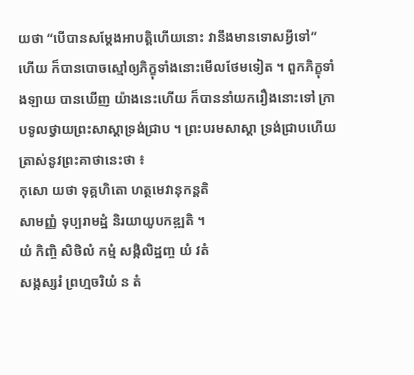យថា “បើបានសម្តែងឣាបត្តិហើយនោះ វានឹងមានទោសអ្វីទៅ” ហើយ ក៏បានបោចស្មៅឲ្យភិក្ខុទាំងនោះមើលថែមទៀត ។ ពួកភិក្ខុទាំងឡាយ បានឃើញ យ៉ាងនេះហើយ ក៏បាននាំយករឿងនោះទៅ ក្រាបទូលថ្វាយព្រះសាស្តាទ្រង់ជ្រាប ។ ព្រះបរមសាស្តា ទ្រង់ជ្រាបហើយត្រាស់នូវព្រះគាថានេះថា ៖
កុសោ យថា ទុគ្គហិតោ ហត្ថមេវានុកន្តតិ
សាមញ្ញំ ទុប្បរាមដ្ឋំ និរយាយូបកឌ្ឍតិ ។
យំ កិញ្ចិ សិថិលំ កម្មំ សង្កិលិដ្ឋញ្ច យំ វតំ
សង្កស្សរំ ព្រហ្មចរិយំ ន តំ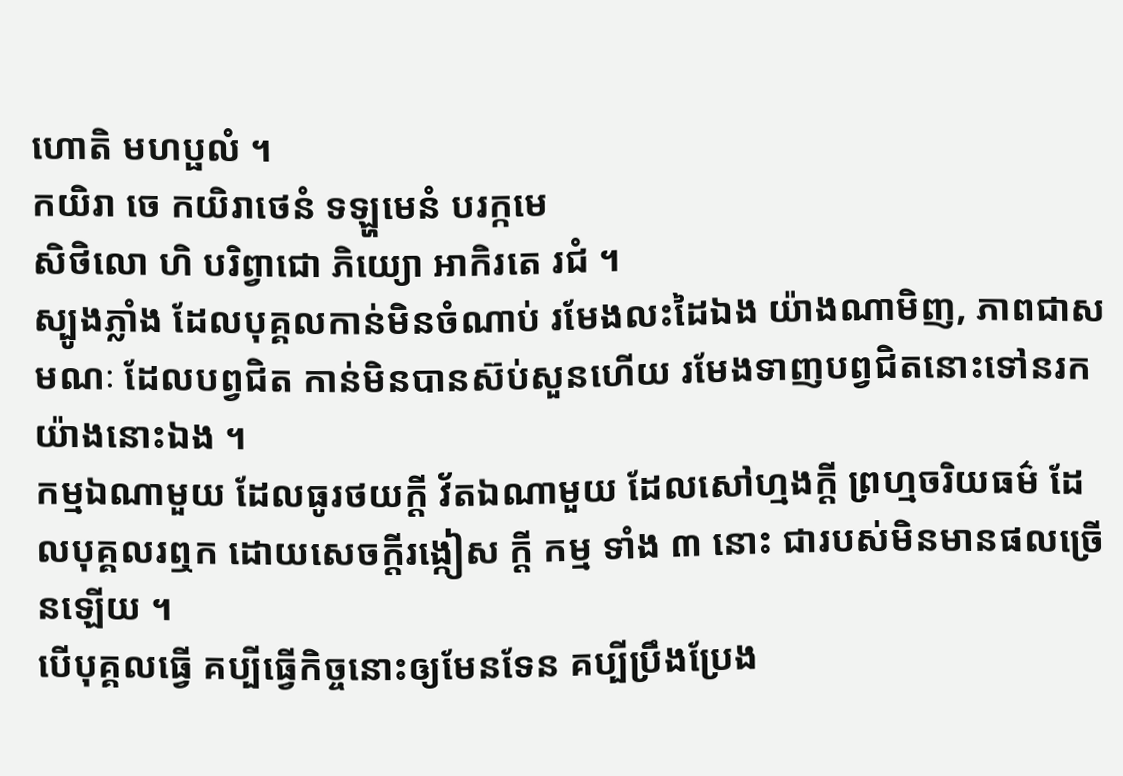ហោតិ មហប្ផលំ ។
កយិរា ចេ កយិរាថេនំ ទឡ្ហមេនំ បរក្កមេ
សិថិលោ ហិ បរិព្វាជោ ភិយ្យោ ឣាកិរតេ រជំ ។
ស្បូងភ្លាំង ដែលបុគ្គលកាន់មិនចំណាប់ រមែងលះដៃឯង យ៉ាងណាមិញ, ភាពជាសមណៈ ដែលបព្វជិត កាន់មិនបានស៊ប់សួនហើយ រមែងទាញបព្វជិតនោះទៅនរក យ៉ាងនោះឯង ។
កម្មឯណាមួយ ដែលធូរថយក្តី វ័តឯណាមួយ ដែលសៅហ្មងក្តី ព្រហ្មចរិយធម៌ ដែលបុគ្គលរឮក ដោយសេចក្តីរង្កៀស ក្តី កម្ម ទាំង ៣ នោះ ជារបស់មិនមានផលច្រើនឡើយ ។
បើបុគ្គលធ្វើ គប្បីធ្វើកិច្ចនោះឲ្យមែនទែន គប្បីប្រឹងប្រែង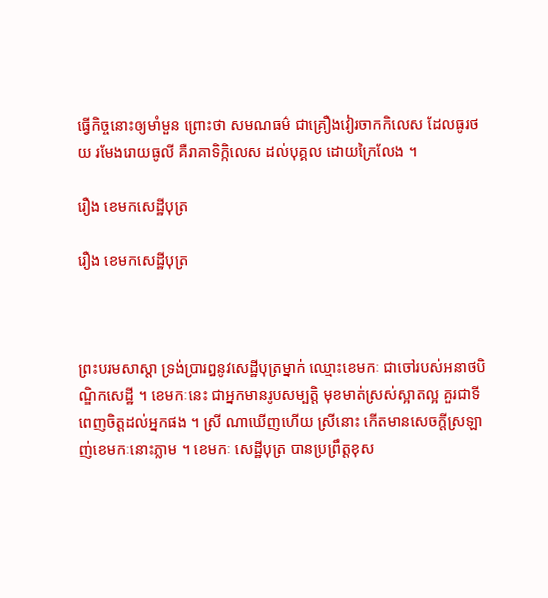ធ្វើកិច្ចនោះឲ្យមាំមួន ព្រោះថា សមណធម៌ ជាគ្រឿងវៀរចាកកិលេស ដែលធូរថយ រមែងរោយធូលី គឺរាគាទិក្កិលេស ដល់បុគ្គល ដោយក្រៃលែង ។

រឿង ខេមកសេដ្ឋីបុត្រ

រឿង ខេមកសេដ្ឋីបុត្រ



ព្រះបរមសាស្តា ទ្រង់ប្រារឰនូវសេដ្ឋីបុត្រម្នាក់ ឈ្មោះខេមកៈ ជាចៅរបស់ឣនាថបិណ្ឌិកសេដ្ឋី ។ ខេមកៈនេះ ជាឣ្នកមានរូបសម្បត្តិ មុខមាត់ស្រស់ស្អាតល្អ គួរជាទីពេញចិត្តដល់ឣ្នកផង ។ ស្រី ណាឃើញហើយ ស្រីនោះ កើតមានសេចក្តីស្រឡាញ់ខេមកៈនោះភ្លាម ។ ខេមកៈ សេដ្ឋីបុត្រ បានប្រព្រឹត្តខុស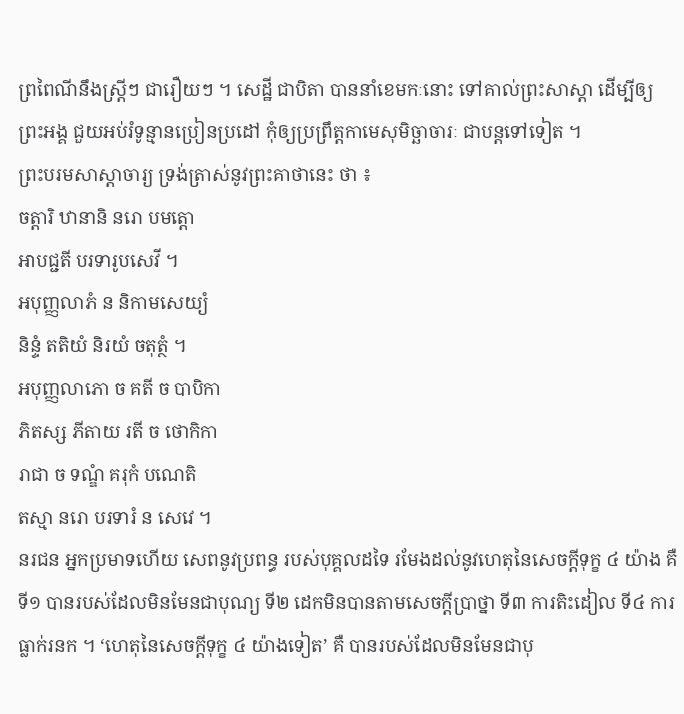ព្រពៃណីនឹងស្ត្រីៗ ជារឿយៗ ។ សេដ្ឋី ជាបិតា បាននាំខេមកៈនោះ ទៅគាល់ព្រះសាស្តា ដើម្បីឲ្យព្រះឣង្គ ជួយឣប់រំទូន្មានប្រៀនប្រដៅ កុំឲ្យប្រព្រឹត្តកាមេសុមិច្ឆាចារៈ ជាបន្តទៅទៀត ។
ព្រះបរមសាស្តាចារ្យ ទ្រង់ត្រាស់នូវព្រះគាថានេះ ថា ៖
ចត្តារិ ឋានានិ នរោ បមត្តោ
ឣាបជ្ជតី បរទារូបសេវី ។
ឣបុញ្ញលាភំ ន និកាមសេយ្យំ
និន្ទំ តតិយំ និរយំ ចតុត្ថំ ។
ឣបុញ្ញលាភោ ច គតី ច បាបិកា
ភិតស្ស ភីតាយ រតី ច ថោកិកា
រាជា ច ទណ្ឌំ គរុកំ បណេតិ
តស្មា នរោ បរទារំ ន សេវេ ។
នរជន ឣ្នកប្រមាទហើយ សេពនូវប្រពន្ធ របស់បុគ្គលដទៃ រមែងដល់នូវហេតុនៃសេចក្តីទុក្ខ ៤ យ៉ាង គឺ ទី១ បានរបស់ដែលមិនមែនជាបុណ្យ ទី២ ដេកមិនបានតាមសេចក្តីប្រាថ្នា ទី៣ ការតិះដៀល ទី៤ ការធ្លាក់រនក ។ ‘ហេតុនៃសេចក្តីទុក្ខ ៤ យ៉ាងទៀត’ គឺ បានរបស់ដែលមិនមែនជាបុ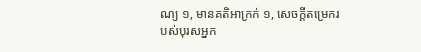ណ្យ ១, មានគតិឣាក្រក់ ១, សេចក្តីតម្រេករបស់បុរសឣ្នក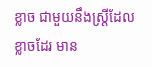ខ្លាច ជាមួយនឹងស្ត្រីដែលខ្លាចដែរ មាន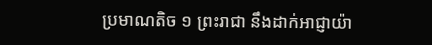ប្រមាណតិច ១ ព្រះរាជា នឹងដាក់ឣាជ្ញាយ៉ា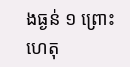ងធ្ងន់ ១ ព្រោះហេតុ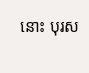នោះ បុរស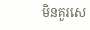មិនគួរសេ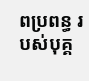ពប្រពន្ធ របស់បុគ្គ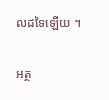លដទៃឡើយ ។

អត្ថ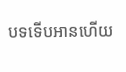បទទើបអានហើយ